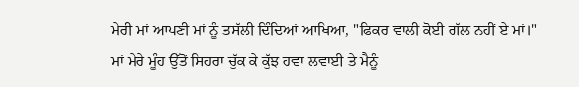ਮੇਰੀ ਮਾਂ ਆਪਣੀ ਮਾਂ ਨੂੰ ਤਸੱਲੀ ਦਿੰਦਿਆਂ ਆਖਿਆ, "ਫਿਕਰ ਵਾਲੀ ਕੋਈ ਗੱਲ ਨਹੀਂ ਏ ਮਾਂ।"
ਮਾਂ ਮੇਰੇ ਮੂੰਹ ਉੱਤੋਂ ਸਿਹਰਾ ਚੁੱਕ ਕੇ ਕੁੱਝ ਹਵਾ ਲਵਾਈ ਤੇ ਮੈਨੂੰ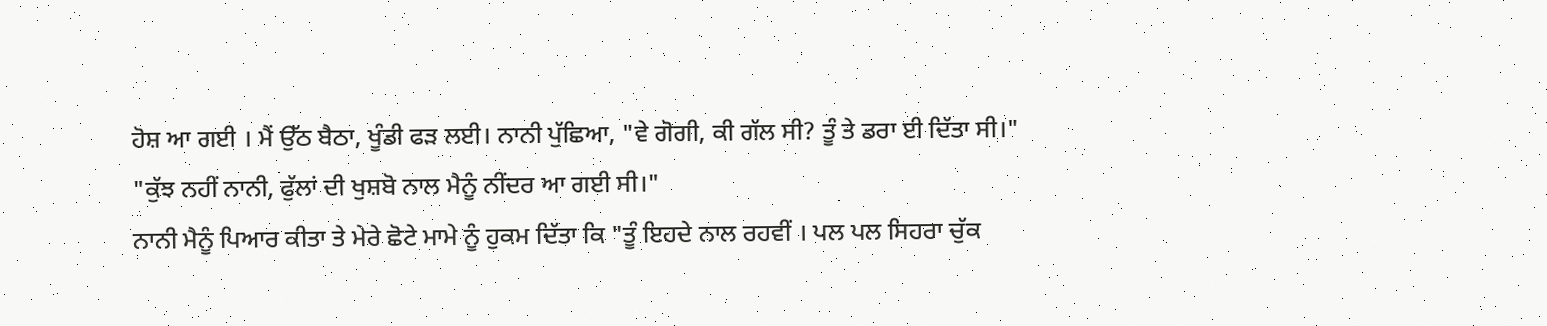ਹੋਸ਼ ਆ ਗਈ । ਮੈਂ ਉੱਠ ਬੈਠਾ, ਖੂੰਡੀ ਫੜ ਲਈ। ਨਾਨੀ ਪੁੱਛਿਆ, "ਵੇ ਗੋਗੀ, ਕੀ ਗੱਲ ਸੀ? ਤੂੰ ਤੇ ਡਰਾ ਈ ਦਿੱਤਾ ਸੀ।"
"ਕੁੱਝ ਨਹੀਂ ਨਾਨੀ, ਫੁੱਲਾਂ ਦੀ ਖੁਸ਼ਬੋ ਨਾਲ ਮੈਨੂੰ ਨੀਂਦਰ ਆ ਗਈ ਸੀ।"
ਨਾਨੀ ਮੈਨੂੰ ਪਿਆਰ ਕੀਤਾ ਤੇ ਮੇਰੇ ਛੋਟੇ ਮਾਮੇ ਨੂੰ ਹੁਕਮ ਦਿੱਤਾ ਕਿ "ਤੂੰ ਇਹਦੇ ਨਾਲ ਰਹਵੀਂ । ਪਲ ਪਲ ਸਿਹਰਾ ਚੁੱਕ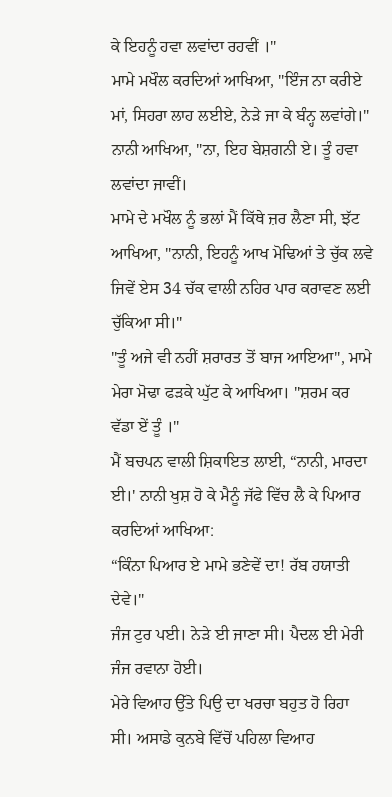ਕੇ ਇਹਨੂੰ ਹਵਾ ਲਵਾਂਦਾ ਰਹਵੀਂ ।"
ਮਾਮੇ ਮਖੌਲ ਕਰਦਿਆਂ ਆਖਿਆ, "ਇੰਜ ਨਾ ਕਰੀਏ ਮਾਂ, ਸਿਹਰਾ ਲਾਹ ਲਈਏ, ਨੇੜੇ ਜਾ ਕੇ ਬੰਨ੍ਹ ਲਵਾਂਗੇ।"
ਨਾਨੀ ਆਖਿਆ, "ਨਾ, ਇਹ ਬੇਸ਼ਗਨੀ ਏ। ਤੂੰ ਹਵਾ ਲਵਾਂਦਾ ਜਾਵੀਂ।
ਮਾਮੇ ਦੇ ਮਖੌਲ ਨੂੰ ਭਲਾਂ ਮੈਂ ਕਿੱਥੇ ਜ਼ਰ ਲੈਣਾ ਸੀ, ਝੱਟ ਆਖਿਆ, "ਨਾਨੀ, ਇਹਨੂੰ ਆਖ ਮੋਢਿਆਂ ਤੇ ਚੁੱਕ ਲਵੇ ਜਿਵੇਂ ਏਸ 34 ਚੱਕ ਵਾਲੀ ਨਹਿਰ ਪਾਰ ਕਰਾਵਣ ਲਈ ਚੁੱਕਿਆ ਸੀ।"
"ਤੂੰ ਅਜੇ ਵੀ ਨਹੀਂ ਸ਼ਰਾਰਤ ਤੋਂ ਬਾਜ ਆਇਆ", ਮਾਮੇ ਮੇਰਾ ਮੋਢਾ ਫੜਕੇ ਘੁੱਟ ਕੇ ਆਖਿਆ। "ਸ਼ਰਮ ਕਰ ਵੱਡਾ ਏਂ ਤੂੰ ।"
ਮੈਂ ਬਚਪਨ ਵਾਲੀ ਸ਼ਿਕਾਇਤ ਲਾਈ, “ਨਾਨੀ, ਮਾਰਦਾ ਈ।' ਨਾਨੀ ਖੁਸ਼ ਹੋ ਕੇ ਮੈਨੂੰ ਜੱਫੇ ਵਿੱਚ ਲੈ ਕੇ ਪਿਆਰ ਕਰਦਿਆਂ ਆਖਿਆ:
“ਕਿੰਨਾ ਪਿਆਰ ਏ ਮਾਮੇ ਭਣੇਵੇਂ ਦਾ! ਰੱਬ ਹਯਾਤੀ ਦੇਵੇ।"
ਜੰਜ ਟੁਰ ਪਈ। ਨੇੜੇ ਈ ਜਾਣਾ ਸੀ। ਪੈਦਲ ਈ ਮੇਰੀ ਜੰਜ ਰਵਾਨਾ ਹੋਈ।
ਮੇਰੇ ਵਿਆਹ ਉੱਤੇ ਪਿਉ ਦਾ ਖਰਚਾ ਬਹੁਤ ਹੋ ਰਿਹਾ ਸੀ। ਅਸਾਡੇ ਕੁਨਬੇ ਵਿੱਚੋਂ ਪਹਿਲਾ ਵਿਆਹ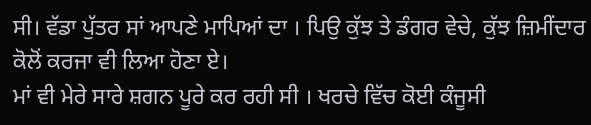ਸੀ। ਵੱਡਾ ਪੁੱਤਰ ਸਾਂ ਆਪਣੇ ਮਾਪਿਆਂ ਦਾ । ਪਿਉ ਕੁੱਝ ਤੇ ਡੰਗਰ ਵੇਚੇ, ਕੁੱਝ ਜ਼ਿਮੀਂਦਾਰ ਕੋਲੋਂ ਕਰਜਾ ਵੀ ਲਿਆ ਹੋਣਾ ਏ।
ਮਾਂ ਵੀ ਮੇਰੇ ਸਾਰੇ ਸ਼ਗਨ ਪੂਰੇ ਕਰ ਰਹੀ ਸੀ । ਖਰਚੇ ਵਿੱਚ ਕੋਈ ਕੰਜੂਸੀ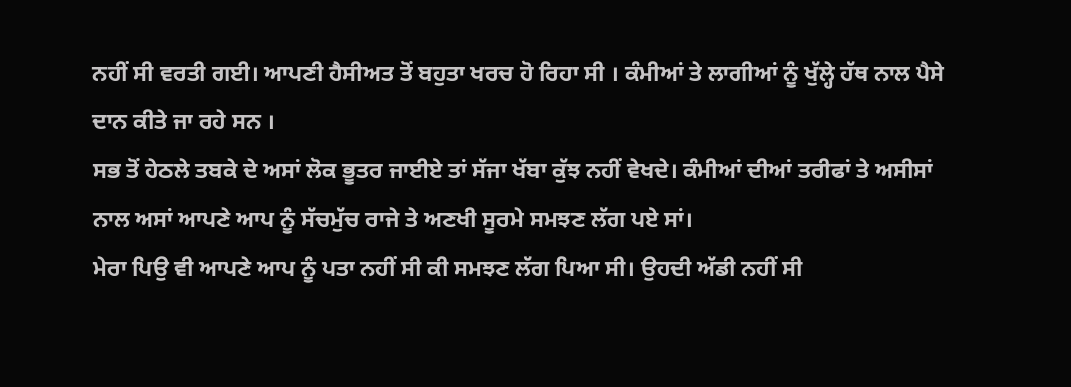ਨਹੀਂ ਸੀ ਵਰਤੀ ਗਈ। ਆਪਣੀ ਹੈਸੀਅਤ ਤੋਂ ਬਹੁਤਾ ਖਰਚ ਹੋ ਰਿਹਾ ਸੀ । ਕੰਮੀਆਂ ਤੇ ਲਾਗੀਆਂ ਨੂੰ ਖੁੱਲ੍ਹੇ ਹੱਥ ਨਾਲ ਪੈਸੇ ਦਾਨ ਕੀਤੇ ਜਾ ਰਹੇ ਸਨ ।
ਸਭ ਤੋਂ ਹੇਠਲੇ ਤਬਕੇ ਦੇ ਅਸਾਂ ਲੋਕ ਭੂਤਰ ਜਾਈਏ ਤਾਂ ਸੱਜਾ ਖੱਬਾ ਕੁੱਝ ਨਹੀਂ ਵੇਖਦੇ। ਕੰਮੀਆਂ ਦੀਆਂ ਤਰੀਫਾਂ ਤੇ ਅਸੀਸਾਂ ਨਾਲ ਅਸਾਂ ਆਪਣੇ ਆਪ ਨੂੰ ਸੱਚਮੁੱਚ ਰਾਜੇ ਤੇ ਅਣਖੀ ਸੂਰਮੇ ਸਮਝਣ ਲੱਗ ਪਏ ਸਾਂ।
ਮੇਰਾ ਪਿਉ ਵੀ ਆਪਣੇ ਆਪ ਨੂੰ ਪਤਾ ਨਹੀਂ ਸੀ ਕੀ ਸਮਝਣ ਲੱਗ ਪਿਆ ਸੀ। ਉਹਦੀ ਅੱਡੀ ਨਹੀਂ ਸੀ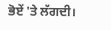ਭੋਏਂ 'ਤੇ ਲੱਗਦੀ।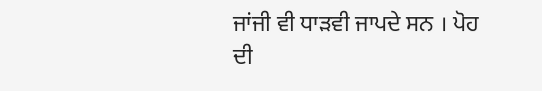ਜਾਂਜੀ ਵੀ ਧਾੜਵੀ ਜਾਪਦੇ ਸਨ । ਪੋਹ ਦੀ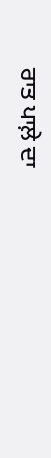ਰਾਤ ਪਾਲ਼ੇ ਦਾ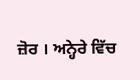ਜ਼ੋਰ । ਅਨ੍ਹੇਰੇ ਵਿੱਚ